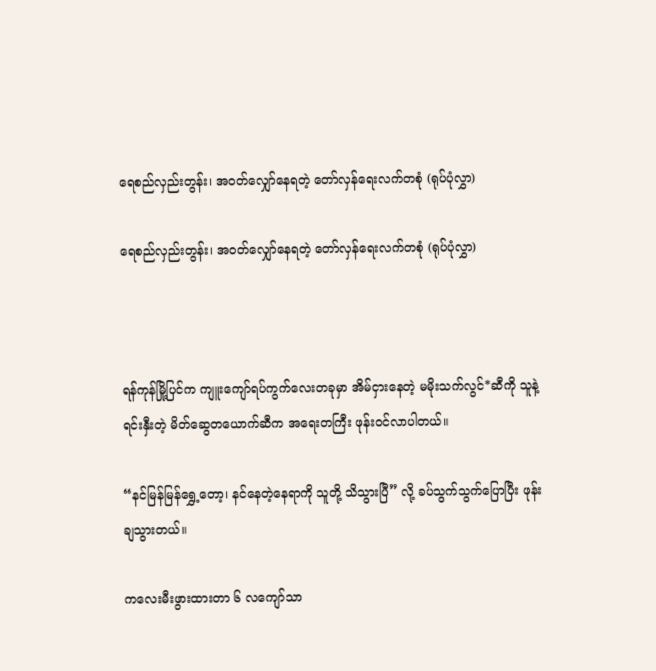ရေစည်လှည်းတွန်း၊ အဝတ်လျှော်နေရတဲ့ တော်လှန်ရေးလက်တစုံ (ရုပ်ပုံလွှာ)

ရေစည်လှည်းတွန်း၊ အဝတ်လျှော်နေရတဲ့ တော်လှန်ရေးလက်တစုံ (ရုပ်ပုံလွှာ)



ရန်ကုန်မြို့ပြင်က ကျူးကျော်ရပ်ကွက်လေးတခုမှာ အိမ်ငှားနေတဲ့ မမိုးသက်လွင်*ဆီကို သူနဲ့ရင်းနှီးတဲ့ မိတ်ဆွေတယောက်ဆီက အရေးတကြီး ဖုန်းဝင်လာပါတယ်။

“နင်မြန်မြန်ရွှေ့တော့၊ နင်နေတဲ့နေရာကို သူတို့ သိသွားပြီ” လို့ ခပ်သွက်သွက်ပြောပြီး ဖုန်းချသွားတယ်။

ကလေးမီးဖွားထားတာ ၆ လကျော်သာ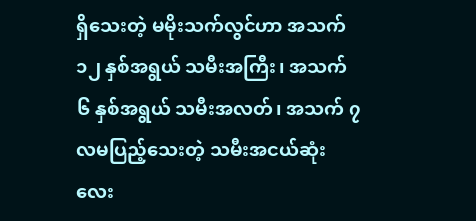ရှိသေးတဲ့ မမိုးသက်လွင်ဟာ အသက် ၁၂ နှစ်အရွယ် သမီးအကြီး၊ အသက် ၆ နှစ်အရွယ် သမီးအလတ်၊ အသက် ၇ လမပြည့်သေးတဲ့ သမီးအငယ်ဆုံးလေး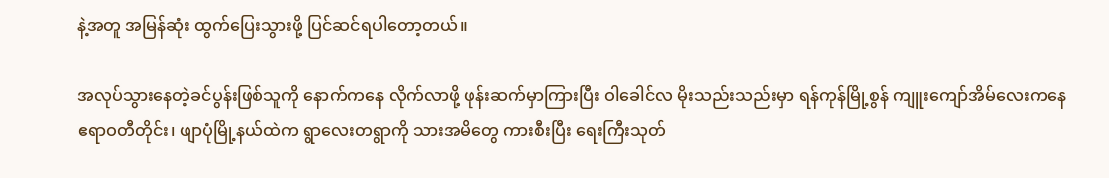နဲ့အတူ အမြန်ဆုံး ထွက်ပြေးသွားဖို့ ပြင်ဆင်ရပါတော့တယ်။

အလုပ်သွားနေတဲ့ခင်ပွန်းဖြစ်သူကို နောက်ကနေ လိုက်လာဖို့ ဖုန်းဆက်မှာကြားပြီး ဝါခေါင်လ မိုးသည်းသည်းမှာ ရန်ကုန်မြို့စွန် ကျူးကျော်အိမ်လေးကနေ ဧရာဝတီတိုင်း၊ ဖျာပုံမြို့နယ်ထဲက ရွာလေးတရွာကို သားအမိတွေ ကားစီးပြီး ရေးကြီးသုတ်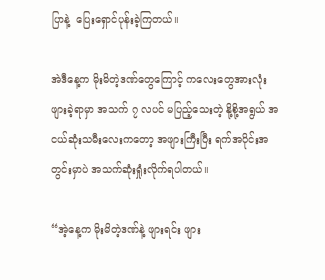ပြာနဲ့  ပြေးရှောင်ပုန်းခဲ့ကြတယ်။

အဲဒီနေ့က မိုးမိတဲ့ဒဏ်တွေကြောင့် ကလေးတွေအားလုံး ဖျားခဲ့ရာမှာ အသက် ၇ လပင် မပြည့်သေးတဲ့ နို့စို့အရွယ် အငယ်ဆုံးသမီးလေးကတော့ အဖျားကြီးပြီး ရက်အပိုင်းအတွင်းမှာပဲ အသက်ဆုံးရှုံးလိုက်ရပါတယ်။

“အဲ့နေ့က မိုးမိတဲ့ဒဏ်နဲ့ ဖျားရင်း ဖျား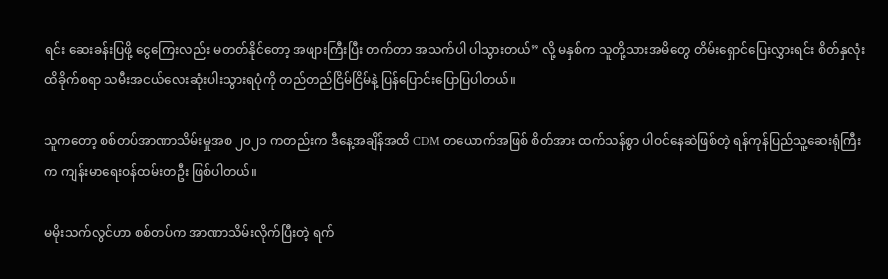ရင်း ဆေးခန်းပြဖို့ ငွေကြေးလည်း မတတ်နိုင်တော့ အဖျားကြီးပြီး တက်တာ အသက်ပါ ပါသွားတယ်” လို့ မနှစ်က သူတို့သားအမိတွေ တိမ်းရှောင်ပြေးလွှားရင်း စိတ်နှလုံး ထိခိုက်စရာ သမီးအငယ်လေးဆုံးပါးသွားရပုံကို တည်တည်ငြိမ်ငြိမ်နဲ့ ပြန်ပြောင်းပြောပြပါတယ်။

သူကတော့ စစ်တပ်အာဏာသိမ်းမှုအစ ၂၀၂၁ ကတည်းက ဒီနေ့အချိန်အထိ CDM တယောက်အဖြစ် စိတ်အား ထက်သန်စွာ ပါဝင်နေဆဲဖြစ်တဲ့ ရန်ကုန်ပြည်သူ့ဆေးရုံကြီးက ကျန်းမာရေးဝန်ထမ်းတဦး ဖြစ်ပါတယ်။

မမိုးသက်လွင်ဟာ စစ်တပ်က အာဏာသိမ်းလိုက်ပြီးတဲ့ ရက်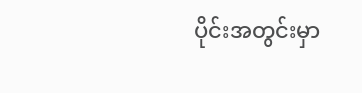ပိုင်းအတွင်းမှာ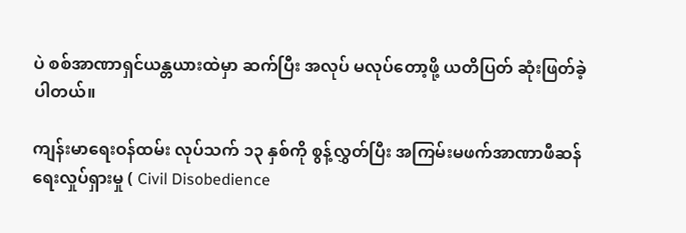ပဲ စစ်အာဏာရှင်ယန္တယားထဲမှာ ဆက်ပြီး အလုပ် မလုပ်တော့ဖို့ ယတိပြတ် ဆုံးဖြတ်ခဲ့ပါတယ်။

ကျန်းမာရေးဝန်ထမ်း လုပ်သက် ၁၃ နှစ်ကို စွန့်လွှတ်ပြီး အကြမ်းမဖက်အာဏာဖီဆန်ရေးလှုပ်ရှားမှု ( Civil Disobedience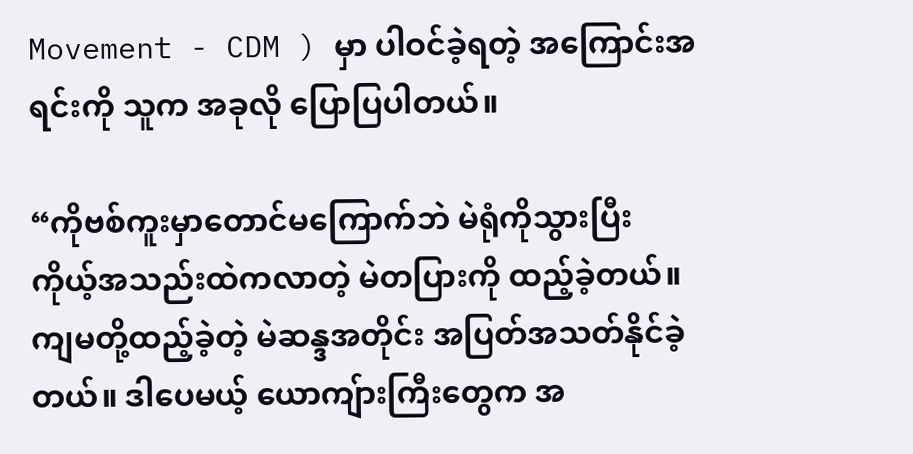Movement - CDM ) မှာ ပါဝင်ခဲ့ရတဲ့ အကြောင်းအရင်းကို သူက အခုလို ပြောပြပါတယ်။

“ကိုဗစ်ကူးမှာတောင်မကြောက်ဘဲ မဲရုံကိုသွားပြီး ကိုယ့်အသည်းထဲကလာတဲ့ မဲတပြားကို ထည့်ခဲ့တယ်။ ကျမတို့ထည့်ခဲ့တဲ့ မဲဆန္ဒအတိုင်း အပြတ်အသတ်နိုင်ခဲ့တယ်။ ဒါပေမယ့် ယောကျ်ားကြီးတွေက အ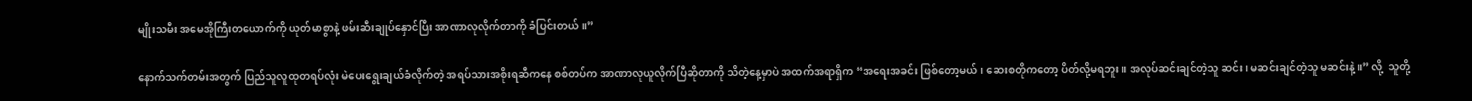မျိုးသမီး အမေအိုကြီးတယောက်ကို ယုတ်မာစွာနဲ့ ဖမ်းဆီးချုပ်နှောင်ပြီး အာဏာလုလိုက်တာကို ခံပြင်းတယ်။”

နောက်သက်တမ်းအတွက် ပြည်သူလူထုတရပ်လုံး မဲပေးရွေးချယ်ခံလိုက်တဲ့ အရပ်သားအစိုးရဆီကနေ စစ်တပ်က အာဏာလုယူလိုက်ပြီဆိုတာကို သိတဲ့နေ့မှာပဲ အထက်အရာရှိက “အရေးအခင်း ဖြစ်တော့မယ်၊ ဆေးစတိုကတော့ ပိတ်လို့မရဘူး။ အလုပ်ဆင်းချင်တဲ့သူ ဆင်း၊ မဆင်းချင်တဲ့သူ မဆင်းနဲ့။” လို့  သူတို့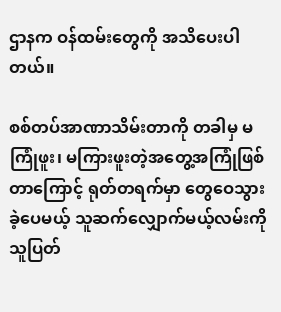ဌာနက ဝန်ထမ်းတွေကို အသိပေးပါတယ်။

စစ်တပ်အာဏာသိမ်းတာကို တခါမှ မကြုံဖူး၊ မကြားဖူးတဲ့အတွေ့အကြုံဖြစ်တာကြောင့် ရုတ်တရက်မှာ တွေဝေသွားခဲ့ပေမယ့် သူဆက်လျှောက်မယ့်လမ်းကို သူပြတ်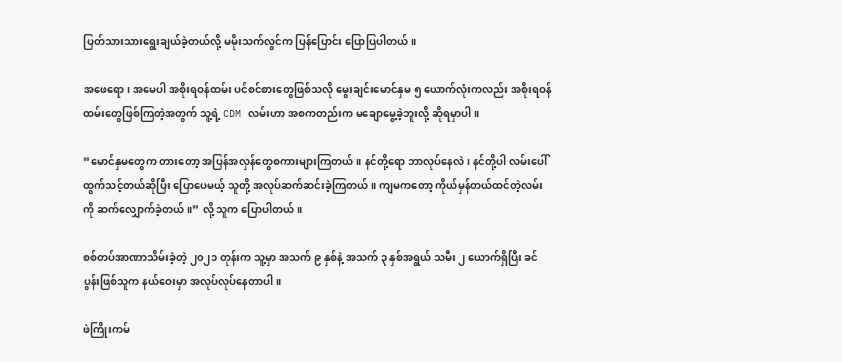ပြတ်သားသားရွေးချယ်ခဲ့တယ်လို့ မမိုးသက်လွင်က ပြန်ပြောင်း ပြောပြပါတယ်။

အဖေရော၊ အမေပါ အစိုးရဝန်ထမ်း ပင်စင်စားတွေဖြစ်သလို မွေးချင်းမောင်နှမ ၅ ယောက်လုံးကလည်း အစိုးရဝန်ထမ်းတွေဖြစ်ကြတဲ့အတွက် သူ့ရဲ့ CDM လမ်းဟာ အစကတည်းက မချောမွေ့ခဲ့ဘူးလို့ ဆိုရမှာပါ။

“မောင်နှမတွေက တားတော့ အပြန်အလှန်တွေစကားများကြတယ်။ နင်တို့ရော ဘာလုပ်နေလဲ၊ နင်တို့ပါ လမ်းပေါ်ထွက်သင့်တယ်ဆိုပြီး ပြောပေမယ့် သူတို့ အလုပ်ဆက်ဆင်းခဲ့ကြတယ်။ ကျမကတော့ ကိုယ်မှန်တယ်ထင်တဲ့လမ်းကို ဆက်လျှောက်ခဲ့တယ်။” လို့ သူက ပြောပါတယ်။

စစ်တပ်အာဏာသိမ်းခဲ့တဲ့ ၂၀၂၁ တုန်းက သူ့မှာ အသက် ၉ နှစ်နဲ့ အသက် ၃ နှစ်အရွယ် သမီး ၂ ယောက်ရှိပြီး ခင်ပွန်းဖြစ်သူက နယ်ဝေးမှာ အလုပ်လုပ်နေတာပါ။

ဖဲကြိုးကမ်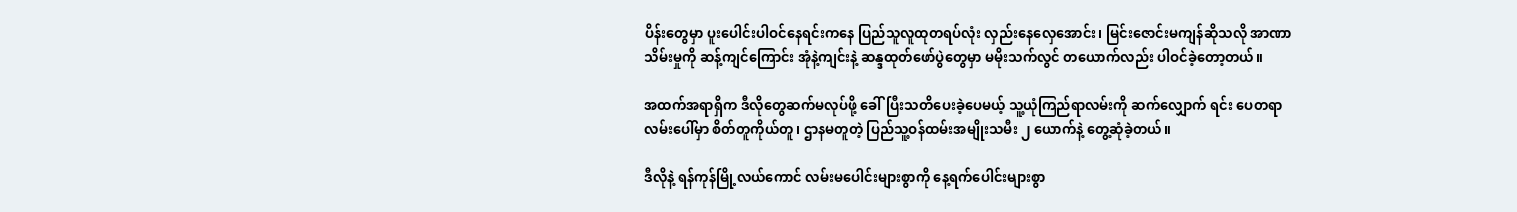ပိန်းတွေမှာ ပူးပေါင်းပါဝင်နေရင်းကနေ ပြည်သူလူထုတရပ်လုံး လှည်းနေလှေအောင်း၊ မြင်းဇောင်းမကျန်ဆိုသလို အာဏာသိမ်းမှုကို ဆန့်ကျင်ကြောင်း အုံနဲ့ကျင်းနဲ့ ဆန္ဒထုတ်ဖော်ပွဲတွေမှာ မမိုးသက်လွင် တယောက်လည်း ပါဝင်ခဲ့တော့တယ်။

အထက်အရာရှိက ဒီလိုတွေဆက်မလုပ်ဖို့ ခေါ်ပြီးသတိပေးခဲ့ပေမယ့် သူ့ယုံကြည်ရာလမ်းကို ဆက်လျှောက် ရင်း ပေတရာလမ်းပေါ်မှာ စိတ်တူကိုယ်တူ၊ ဌာနမတူတဲ့ ပြည်သူ့ဝန်ထမ်းအမျိုးသမီး ၂ ယောက်နဲ့ တွေ့ဆုံခဲ့တယ်။

ဒီလိုနဲ့ ရန်ကုန်မြို့လယ်ကောင် လမ်းမပေါင်းများစွာကို နေ့ရက်ပေါင်းများစွာ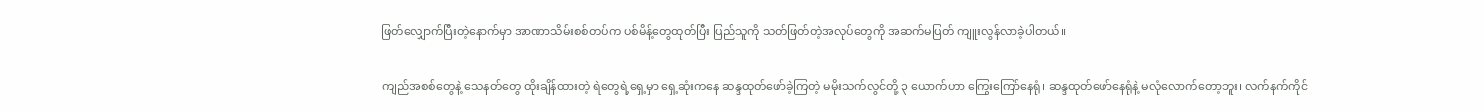ဖြတ်လျှောက်ပြီးတဲ့နောက်မှာ အာဏာသိမ်းစစ်တပ်က ပစ်မိန့်တွေထုတ်ပြီး ပြည်သူကို သတ်ဖြတ်တဲ့အလုပ်တွေကို အဆက်မပြတ် ကျူးလွန်လာခဲ့ပါတယ်။

ကျည်အစစ်တွေနဲ့ သေနတ်တွေ ထိုးချိန်ထားတဲ့ ရဲတွေရဲ့ရှေ့မှာ ရှေ့ဆုံးကနေ ဆန္ဒထုတ်ဖော်ခဲ့ကြတဲ့ မမိုးသက်လွင်တို့ ၃ ယောက်ဟာ ကြွေးကြော်နေရုံ၊ ဆန္ဒထုတ်ဖော်နေရုံနဲ့ မလုံလောက်တော့ဘူး၊ လက်နက်ကိုင်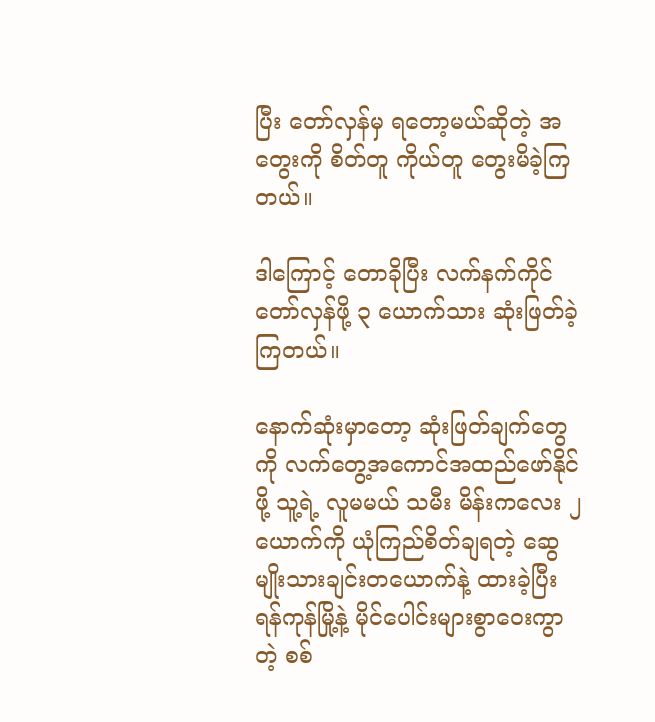ပြီး တော်လှန်မှ ရတော့မယ်ဆိုတဲ့ အတွေးကို စိတ်တူ ကိုယ်တူ တွေးမိခဲ့ကြတယ်။

ဒါကြောင့် တောခိုပြီး လက်နက်ကိုင် တော်လှန်ဖို့ ၃ ယောက်သား ဆုံးဖြတ်ခဲ့ကြတယ်။

နောက်ဆုံးမှာတော့ ဆုံးဖြတ်ချက်တွေကို လက်တွေ့အကောင်အထည်ဖော်နိုင်ဖို့ သူ့ရဲ့ လူမမယ် သမီး မိန်းကလေး ၂ ယောက်ကို ယုံကြည်စိတ်ချရတဲ့ ဆွေမျိုးသားချင်းတယောက်နဲ့ ထားခဲ့ပြီး ရန်ကုန်မြို့နဲ့ မိုင်ပေါင်းများစွာဝေးကွာတဲ့ စစ်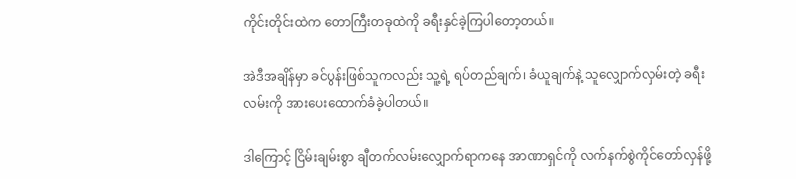ကိုင်းတိုင်းထဲက တောကြီးတခုထဲကို ခရီးနှင်ခဲ့ကြပါတော့တယ်။

အဲဒီအချိန်မှာ ခင်ပွန်းဖြစ်သူကလည်း သူ့ရဲ့ ရပ်တည်ချက်၊ ခံယူချက်နဲ့ သူလျှောက်လှမ်းတဲ့ ခရီးလမ်းကို အားပေးထောက်ခံခဲ့ပါတယ်။

ဒါကြောင့် ငြိမ်းချမ်းစွာ ချီတက်လမ်းလျှောက်ရာကနေ အာဏာရှင်ကို လက်နက်စွဲကိုင်တော်လှန်ဖို့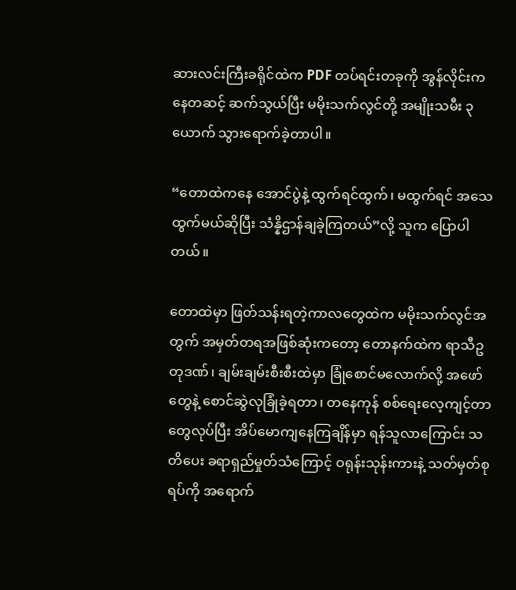ဆားလင်းကြီးခရိုင်ထဲက PDF တပ်ရင်းတခုကို အွန်လိုင်းကနေတဆင့် ဆက်သွယ်ပြီး မမိုးသက်လွင်တို့ အမျိုးသမီး ၃ ယောက် သွားရောက်ခဲ့တာပါ။

“တောထဲကနေ အောင်ပွဲနဲ့ ထွက်ရင်ထွက်၊ မထွက်ရင် အသေထွက်မယ်ဆိုပြီး သံန္နိဌာန်ချခဲ့ကြတယ်”လို့ သူက ပြောပါတယ်။

တောထဲမှာ ဖြတ်သန်းရတဲ့ကာလတွေထဲက မမိုးသက်လွင်အတွက် အမှတ်တရအဖြစ်ဆုံးကတော့ တောနက်ထဲက ရာသီဥတုဒဏ်၊ ချမ်းချမ်းစီးစီးထဲမှာ ခြုံစောင်မလောက်လို့ အဖော်တွေနဲ့ စောင်ဆွဲလုခြုံခဲ့ရတာ၊ တနေကုန် စစ်ရေးလေ့ကျင့်တာတွေလုပ်ပြီး အိပ်မောကျနေကြချိန်မှာ ရန်သူလာကြောင်း သတိပေး ခရာရှည်မှုတ်သံကြောင့် ဝရုန်းသုန်းကားနဲ့ သတ်မှတ်စုရပ်ကို အရောက်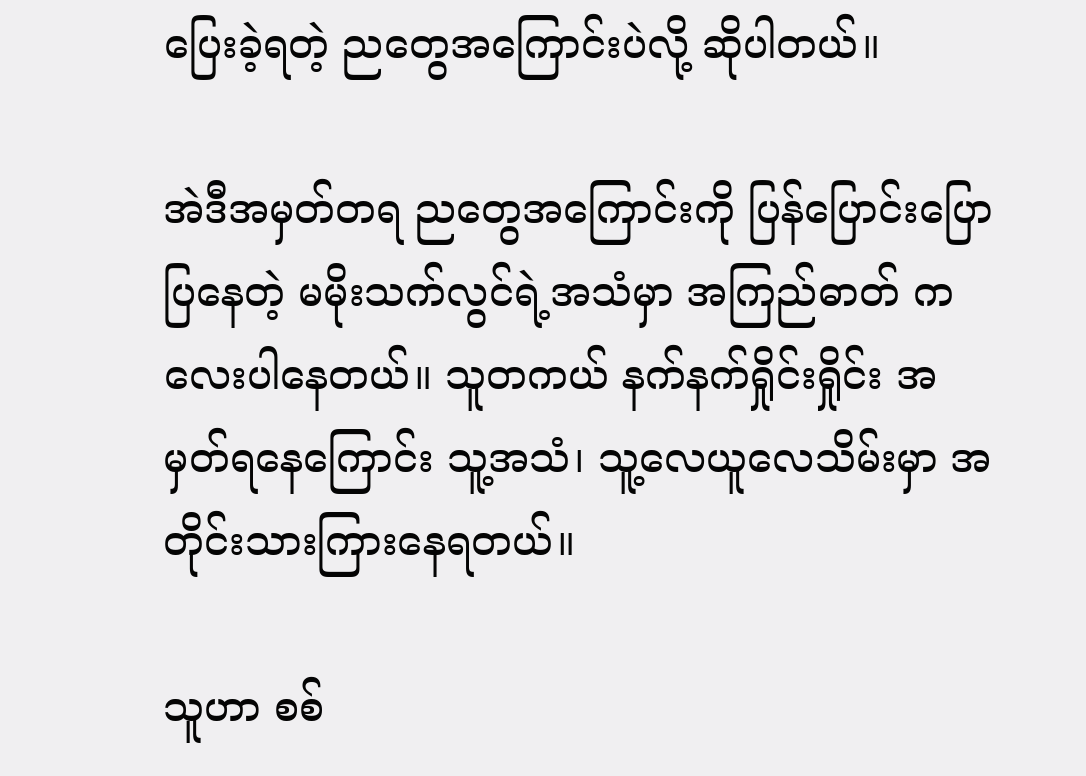ပြေးခဲ့ရတဲ့ ညတွေအကြောင်းပဲလို့ ဆိုပါတယ်။

အဲဒီအမှတ်တရ ညတွေအကြောင်းကို ပြန်ပြောင်းပြောပြနေတဲ့ မမိုးသက်လွင်ရဲ့အသံမှာ အကြည်ဓာတ် ကလေးပါနေတယ်။ သူတကယ် နက်နက်ရှိုင်းရှိုင်း အမှတ်ရနေကြောင်း သူ့အသံ၊ သူ့လေယူလေသိမ်းမှာ အတိုင်းသားကြားနေရတယ်။

သူဟာ စစ်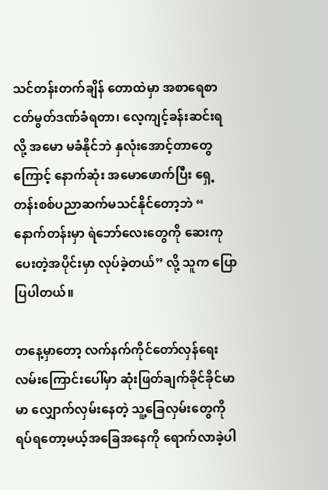သင်တန်းတက်ချိန် တောထဲမှာ အစာရေစာငတ်မွတ်ဒဏ်ခံရတာ၊ လေ့ကျင့်ခန်းဆင်းရလို့ အမော မခံနိုင်ဘဲ နှလုံးအောင့်တာတွေကြောင့် နောက်ဆုံး အမောဖောက်ပြီး ရှေ့တန်းစစ်ပညာဆက်မသင်နိုင်တော့ဘဲ “ နောက်တန်းမှာ ရဲဘော်လေးတွေကို ဆေးကုပေးတဲ့အပိုင်းမှာ လုပ်ခဲ့တယ်” လို့ သူက ပြောပြပါတယ်။

တနေ့မှာတော့ လက်နက်ကိုင်တော်လှန်ရေးလမ်းကြောင်းပေါ်မှာ ဆုံးဖြတ်ချက်ခိုင်ခိုင်မာမာ လျှောက်လှမ်းနေတဲ့ သူ့ခြေလှမ်းတွေကို ရပ်ရတော့မယ့်အခြေအနေကို ရောက်လာခဲ့ပါ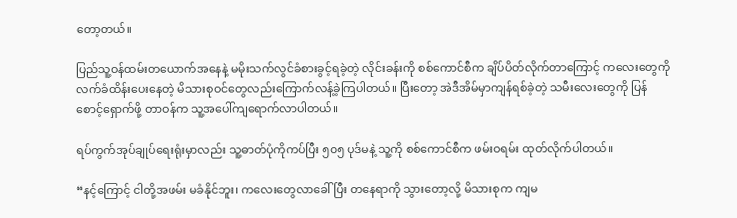တော့တယ်။

ပြည်သူ့ဝန်ထမ်းတယောက်အနေနဲ့ မမိုးသက်လွင်ခံစားခွင့်ရခဲ့တဲ့ လိုင်းခန်းကို စစ်ကောင်စီက ချိပ်ပိတ်လိုက်တာကြောင့် ကလေးတွေကို လက်ခံထိန်းပေးနေတဲ့ မိသားစုဝင်တွေလည်းကြောက်လန့်ခဲ့ကြပါတယ်။ ပြီးတော့ အဲဒီအိမ်မှာကျန်ရစ်ခဲ့တဲ့ သမီးလေးတွေကို ပြန်စောင့်ရှောက်ဖို့ တာဝန်က သူ့အပေါ်ကျရောက်လာပါတယ်။

ရပ်ကွက်အုပ်ချုပ်ရေးရုံးမှာလည်း သူ့ဓာတ်ပုံကိုကပ်ပြီး ၅၀၅ ပုဒ်မနဲ့ သူ့ကို စစ်ကောင်စီက ဖမ်းဝရမ်း ထုတ်လိုက်ပါတယ်။

“နင့်ကြောင့် ငါတို့အဖမ်း မခံနိုင်ဘူး၊ ကလေးတွေလာခေါ်ပြီး တနေရာကို သွားတော့လို့ မိသားစုက ကျမ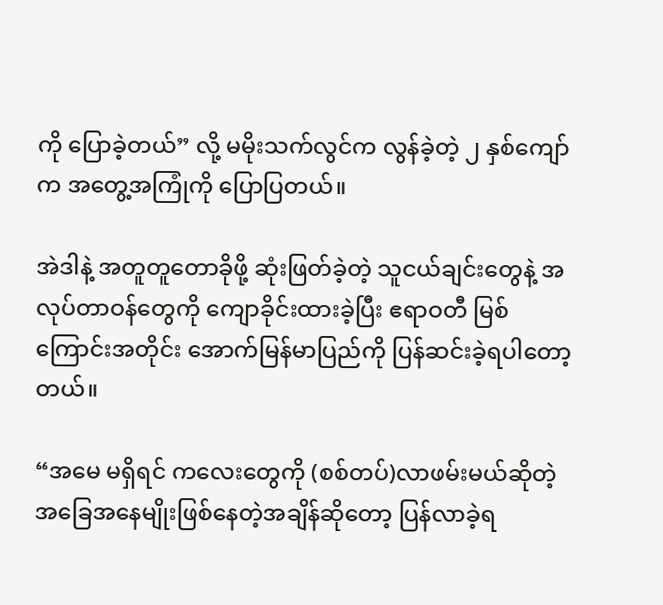ကို ပြောခဲ့တယ်” လို့ မမိုးသက်လွင်က လွန်ခဲ့တဲ့ ၂ နှစ်ကျော်က အတွေ့အကြုံကို ပြောပြတယ်။

အဲဒါနဲ့ အတူတူတောခိုဖို့ ဆုံးဖြတ်ခဲ့တဲ့ သူငယ်ချင်းတွေနဲ့ အလုပ်တာဝန်တွေကို ကျောခိုင်းထားခဲ့ပြီး ဧရာဝတီ မြစ်ကြောင်းအတိုင်း အောက်မြန်မာပြည်ကို ပြန်ဆင်းခဲ့ရပါတော့တယ်။

“အမေ မရှိရင် ကလေးတွေကို (စစ်တပ်)လာဖမ်းမယ်ဆိုတဲ့ အခြေအနေမျိုးဖြစ်နေတဲ့အချိန်ဆိုတော့ ပြန်လာခဲ့ရ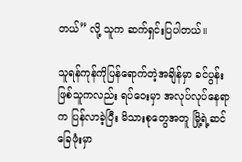တယ်” လို့ သူက ဆက်ရှင်းပြပါတယ်။

သူရန်ကုန်ကိုပြန်ရောက်တဲ့အချိန်မှာ ခင်ပွန်းဖြစ်သူကလည်း ရပ်ဝေးမှာ အလုပ်လုပ်နေရာက ပြန်လာခဲ့ပြီး မိသားစုတွေအတူ မြို့ရဲ့ဆင်ခြေဖုံးမှာ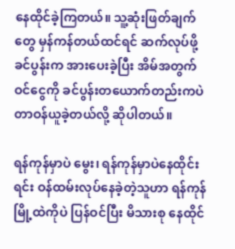နေထိုင်ခဲ့ကြတယ်။ သူ့ဆုံးဖြတ်ချက်တွေ မှန်ကန်တယ်ထင်ရင် ဆက်လုပ်ဖို့ ခင်ပွန်းက အားပေးခဲ့ပြီး အိမ်အတွက် ဝင်ငွေကို ခင်ပွန်းတယောက်တည်းကပဲ တာဝန်ယူခဲ့တယ်လို့ ဆိုပါတယ်။

ရန်ကုန်မှာပဲ မွေး၊ ရန်ကုန်မှာပဲနေထိုင်းရင်း ဝန်ထမ်းလုပ်နေခဲ့တဲ့သူဟာ ရန်ကုန်မြို့ထဲကိုပဲ ပြန်ဝင်ပြီး မိသားစု နေထိုင်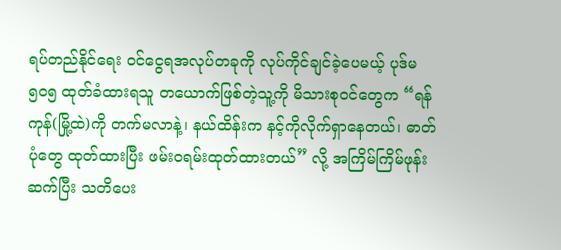ရပ်တည်နိုင်ရေး ဝင်ငွေရအလုပ်တခုကို လုပ်ကိုင်ချင်ခဲ့ပေမယ့် ပုဒ်မ ၅၀၅ ထုတ်ခံထားရသူ တယောက်ဖြစ်တဲ့သူ့ကို မိသားစုဝင်တွေက “ရန်ကုန်(မြို့ထဲ)ကို တက်မလာနဲ့၊ နယ်ထိန်းက နင့်ကိုလိုက်ရှာနေတယ်၊ ဓာတ်ပုံတွေ ထုတ်ထားပြီး ဖမ်းဝရမ်းထုတ်ထားတယ်” လို့ အကြိမ်ကြိမ်ဖုန်းဆက်ပြီး သတိပေး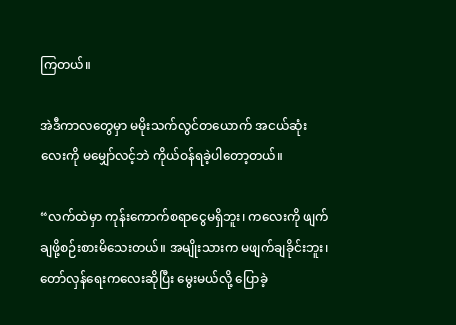ကြတယ်။

အဲဒီကာလတွေမှာ မမိုးသက်လွင်တယောက် အငယ်ဆုံးလေးကို မမျှော်လင့်ဘဲ ကိုယ်ဝန်ရခဲ့ပါတော့တယ်။

“လက်ထဲမှာ ကုန်းကောက်စရာငွေမရှိဘူး၊ ကလေးကို ဖျက်ချဖို့စဉ်းစားမိသေးတယ်။ အမျိုးသားက မဖျက်ချခိုင်းဘူး၊ တော်လှန်ရေးကလေးဆိုပြီး မွေးမယ်လို့ ပြောခဲ့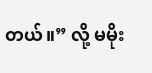တယ်။” လို့ မမိုး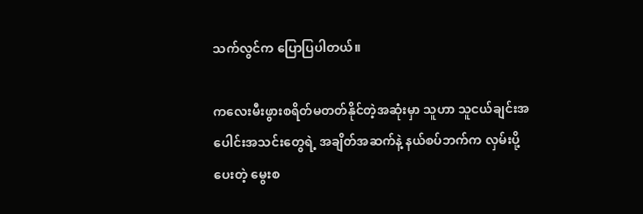သက်လွင်က ပြောပြပါတယ်။

ကလေးမီးဖွားစရိတ်မတတ်နိုင်တဲ့အဆုံးမှာ သူဟာ သူငယ်ချင်းအပေါင်းအသင်းတွေရဲ့ အချိတ်အဆက်နဲ့ နယ်စပ်ဘက်က လှမ်းပို့ပေးတဲ့ မွေးစ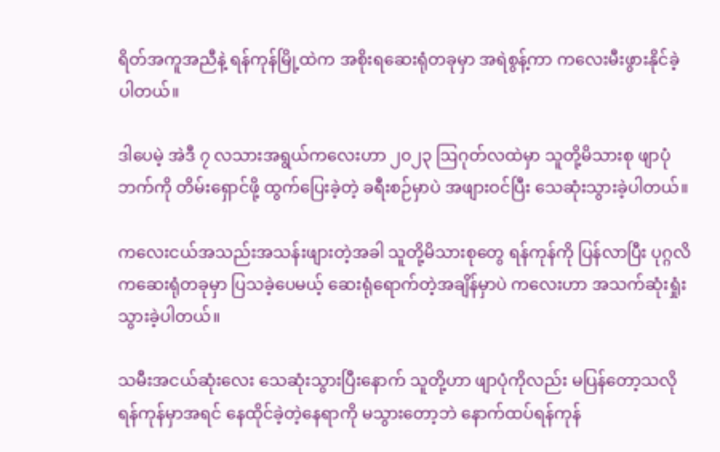ရိတ်အကူအညီနဲ့ ရန်ကုန်မြို့ထဲက အစိုးရဆေးရုံတခုမှာ အရဲစွန့်ကာ ကလေးမီးဖွားနိုင်ခဲ့ပါတယ်။

ဒါပေမဲ့ အဲဒီ ၇ လသားအရွယ်ကလေးဟာ ၂၀၂၃ ဩဂုတ်လထဲမှာ သူတို့မိသားစု ဖျာပုံဘက်ကို တိမ်းရှောင်ဖို့ ထွက်ပြေးခဲ့တဲ့ ခရီးစဉ်မှာပဲ အဖျားဝင်ပြီး သေဆုံးသွားခဲ့ပါတယ်။

ကလေးငယ်အသည်းအသန်းဖျားတဲ့အခါ သူတို့မိသားစုတွေ ရန်ကုန်ကို ပြန်လာပြီး ပုဂ္ဂလိကဆေးရုံတခုမှာ ပြသခဲ့ပေမယ့် ဆေးရုံရောက်တဲ့အချိန်မှာပဲ ကလေးဟာ အသက်ဆုံးရှုံးသွားခဲ့ပါတယ်။

သမီးအငယ်ဆုံးလေး သေဆုံးသွားပြီးနောက် သူတို့ဟာ ဖျာပုံကိုလည်း မပြန်တော့သလို ရန်ကုန်မှာအရင် နေထိုင်ခဲ့တဲ့နေရာကို မသွားတော့ဘဲ နောက်ထပ်ရန်ကုန်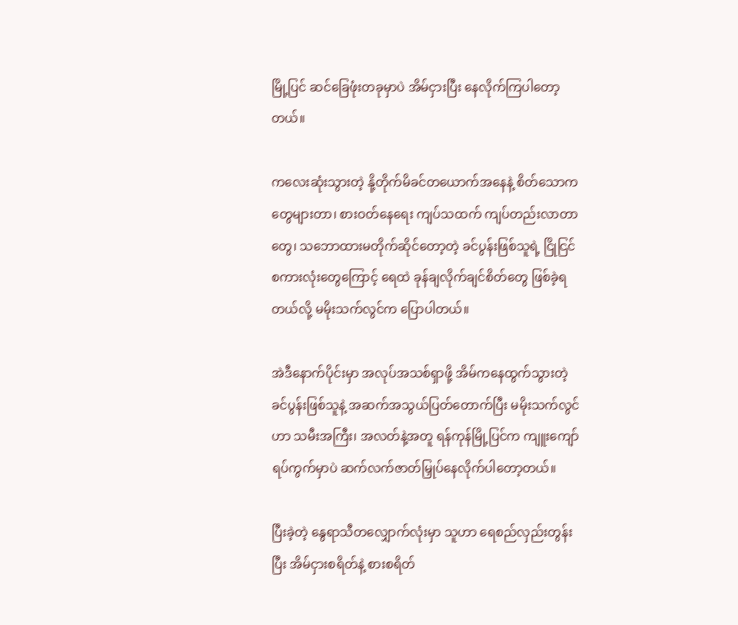မြို့ပြင် ဆင်ခြေဖုံးတခုမှာပဲ အိမ်ငှားပြီး နေလိုက်ကြပါတော့တယ်။

ကလေးဆုံးသွားတဲ့ နို့တိုက်မိခင်တယောက်အနေနဲ့ စိတ်သောကတွေများတာ၊ စားဝတ်နေရေး ကျပ်သထက် ကျပ်တည်းလာတာတွေ၊ သဘောထားမတိုက်ဆိုင်တော့တဲ့ ခင်ပွန်းဖြစ်သူရဲ့ ငြိုငြင် စကားလုံးတွေကြောင့် ရေထဲ ခုန်ချလိုက်ချင်စိတ်တွေ ဖြစ်ခဲ့ရတယ်လို့ မမိုးသက်လွင်က ပြောပါတယ်။

အဲဒီနောက်ပိုင်းမှာ အလုပ်အသစ်ရှာဖို့ အိမ်ကနေထွက်သွားတဲ့ ခင်ပွန်းဖြစ်သူနဲ့ အဆက်အသွယ်ပြတ်တောက်ပြီး မမိုးသက်လွင်ဟာ သမီးအကြီး၊ အလတ်နဲ့အတူ ရန်ကုန်မြို့ပြင်က ကျူးကျော်ရပ်ကွက်မှာပဲ ဆက်လက်ဇာတ်မြှုပ်နေလိုက်ပါတော့တယ်။

ပြီးခဲ့တဲ့ နွေရာသီတလျှောက်လုံးမှာ သူဟာ ရေစည်လှည်းတွန်းပြီး အိမ်ငှားစရိတ်နဲ့ စားစရိတ်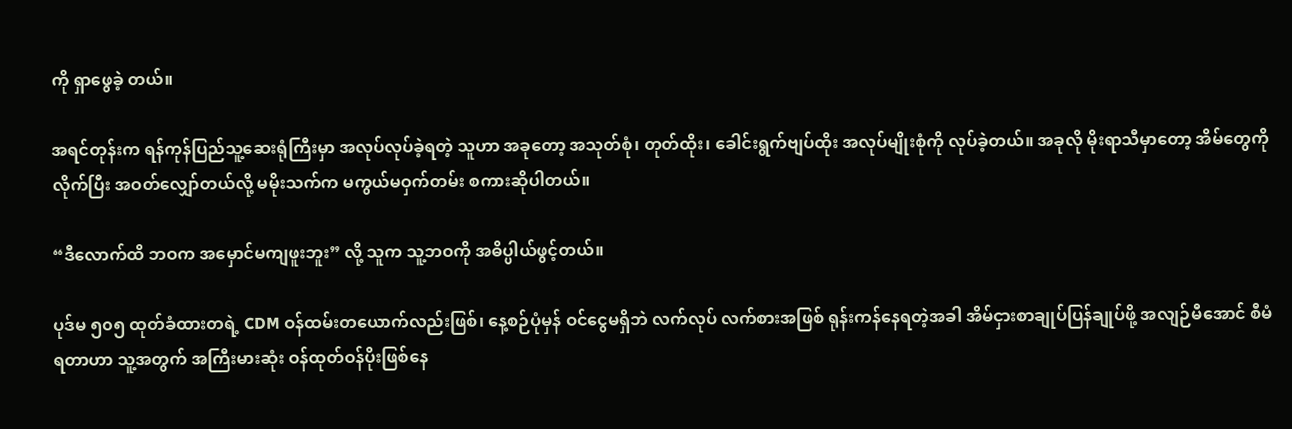ကို ရှာဖွေခဲ့ တယ်။

အရင်တုန်းက ရန်ကုန်ပြည်သူ့ဆေးရုံကြီးမှာ အလုပ်လုပ်ခဲ့ရတဲ့ သူဟာ အခုတော့ အသုတ်စုံ၊ တုတ်ထိုး၊ ခေါင်းရွက်ဗျပ်ထိုး အလုပ်မျိုးစုံကို လုပ်ခဲ့တယ်။ အခုလို မိုးရာသီမှာတော့ အိမ်တွေကိုလိုက်ပြီး အဝတ်လျှော်တယ်လို့ မမိုးသက်က မကွယ်မဝှက်တမ်း စကားဆိုပါတယ်။

“ဒီလောက်ထိ ဘဝက အမှောင်မကျဖူးဘူး” လို့ သူက သူ့ဘဝကို အဓိပ္ပါယ်ဖွင့်တယ်။

ပုဒ်မ ၅၀၅ ထုတ်ခံထားတရဲ့ CDM ဝန်ထမ်းတယောက်လည်းဖြစ်၊ နေ့စဉ်ပုံမှန် ဝင်ငွေမရှိဘဲ လက်လုပ် လက်စားအဖြစ် ရုန်းကန်နေရတဲ့အခါ အိမ်ငှားစာချုပ်ပြန်ချုပ်ဖို့ အလျဉ်မီအောင် စီမံရတာဟာ သူ့အတွက် အကြီးမားဆုံး ဝန်ထုတ်ဝန်ပိုးဖြစ်နေ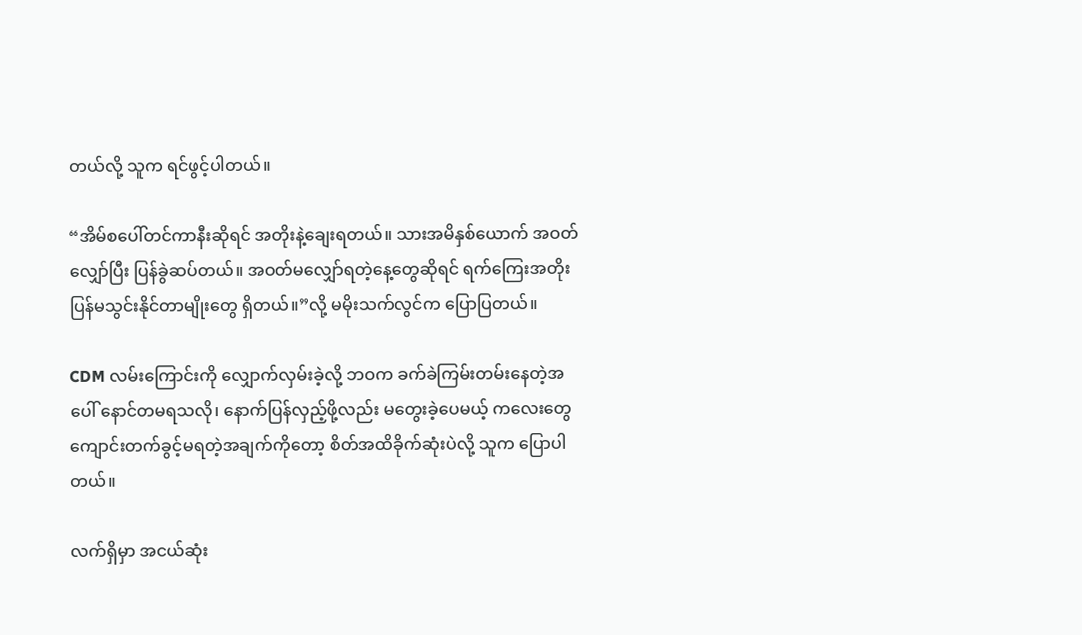တယ်လို့ သူက ရင်ဖွင့်ပါတယ်။

“အိမ်စပေါ်တင်ကာနီးဆိုရင် အတိုးနဲ့ချေးရတယ်။ သားအမိနှစ်ယောက် အဝတ်လျှော်ပြီး ပြန်ခွဲဆပ်တယ်။ အဝတ်မလျှော်ရတဲ့နေ့တွေဆိုရင် ရက်ကြေးအတိုး ပြန်မသွင်းနိုင်တာမျိုးတွေ ရှိတယ်။”လို့ မမိုးသက်လွင်က ပြောပြတယ်။

CDM လမ်းကြောင်းကို လျှောက်လှမ်းခဲ့လို့ ဘဝက ခက်ခဲကြမ်းတမ်းနေတဲ့အပေါ် နောင်တမရသလို၊ နောက်ပြန်လှည့်ဖို့လည်း မတွေးခဲ့ပေမယ့် ကလေးတွေ ကျောင်းတက်ခွင့်မရတဲ့အချက်ကိုတော့ စိတ်အထိခိုက်ဆုံးပဲလို့ သူက ပြောပါတယ်။

လက်ရှိမှာ အငယ်ဆုံး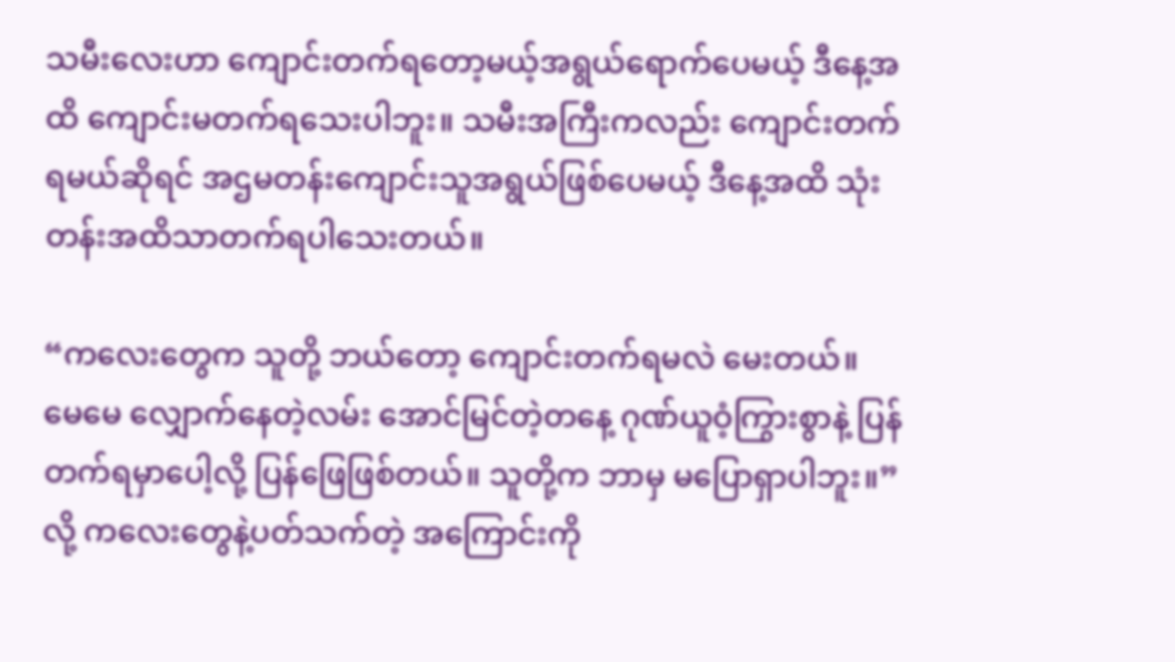သမီးလေးဟာ ကျောင်းတက်ရတော့မယ့်အရွယ်ရောက်ပေမယ့် ဒီနေ့အထိ ကျောင်းမတက်ရသေးပါဘူး။ သမီးအကြီးကလည်း ကျောင်းတက်ရမယ်ဆိုရင် အဌမတန်းကျောင်းသူအရွယ်ဖြစ်ပေမယ့် ဒီနေ့အထိ သုံးတန်းအထိသာတက်ရပါသေးတယ်။

“ကလေးတွေက သူတို့ ဘယ်တော့ ကျောင်းတက်ရမလဲ မေးတယ်။ မေမေ လျှောက်နေတဲ့လမ်း အောင်မြင်တဲ့တနေ့ ဂုဏ်ယူဝံ့ကြွားစွာနဲ့ ပြန်တက်ရမှာပေါ့လို့ ပြန်ဖြေဖြစ်တယ်။ သူတို့က ဘာမှ မပြောရှာပါဘူး။” လို့ ကလေးတွေနဲ့ပတ်သက်တဲ့ အကြောင်းကို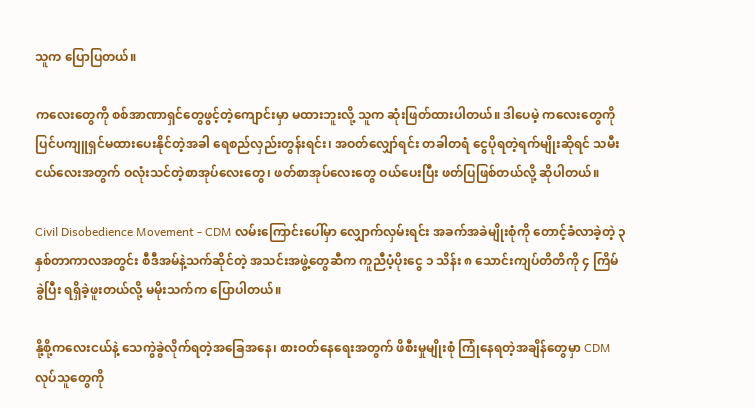သူက ပြောပြတယ်။

ကလေးတွေကို စစ်အာဏာရှင်တွေဖွင့်တဲ့ကျောင်းမှာ မထားဘူးလို့ သူက ဆုံးဖြတ်ထားပါတယ်။ ဒါပေမဲ့ ကလေးတွေကို ပြင်ပကျူရှင်မထားပေးနိုင်တဲ့အခါ ရေစည်လှည်းတွန်းရင်း၊ အဝတ်လျှော်ရင်း တခါတရံ ငွေပိုရတဲ့ရက်မျိုးဆိုရင် သမီးငယ်လေးအတွက် ဝလုံးသင်တဲ့စာအုပ်လေးတွေ၊ ဖတ်စာအုပ်လေးတွေ ဝယ်ပေးပြီး ဖတ်ပြဖြစ်တယ်လို့ ဆိုပါတယ်။

Civil Disobedience Movement - CDM လမ်းကြောင်းပေါ်မှာ လျှောက်လှမ်းရင်း အခက်အခဲမျိုးစုံကို တောင့်ခံလာခဲ့တဲ့ ၃ နှစ်တာကာလအတွင်း စီဒီအမ်နဲ့သက်ဆိုင်တဲ့ အသင်းအဖွဲ့တွေဆီက ကူညီပံ့ပိုးငွေ ၁ သိန်း ၈ သောင်းကျပ်တိတိကို ၄ ကြိမ်ခွဲပြီး ရရှိခဲ့ဖူးတယ်လို့ မမိုးသက်က ပြောပါတယ်။

နို့စို့ကလေးငယ်နဲ့ သေကွဲခွဲလိုက်ရတဲ့အခြေအနေ၊ စားဝတ်နေရေးအတွက် ဖိစီးမှုမျိုးစုံ ကြုံနေရတဲ့အချိန်တွေမှာ CDM လုပ်သူတွေကို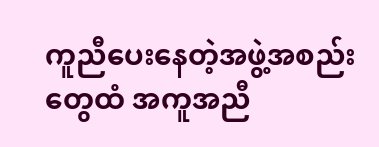ကူညီပေးနေတဲ့အဖွဲ့အစည်းတွေထံ အကူအညီ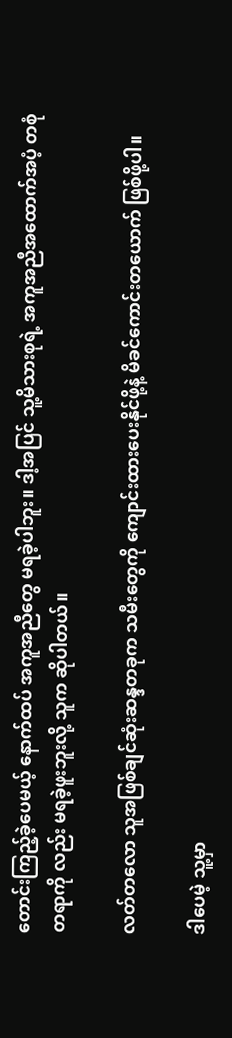တောင်းကြည့်ခဲ့ပေမယ့် နောက်ထပ် အကူအညီတွေ မရခဲ့ပါဘူး။ ဒါ့အပြင် သူ့မိသားစုရဲ့ အကူအညီအထောက်အပံ့ တစုံတရာကို လည်း မရခဲ့ဖူးဘူးလို့ သူက ဆိုပါတယ်။

လတ်တလော သူအဖြစ်ချင်ဆုံးဆန္ဒတခုက သမီးတွေကို ကျောင်းထားပေးနိုင်ဖို့နဲ့ မိခင်ကောင်းတယောက် ဖြစ်ဖို့ပါ။

ဒါပေမဲ့ သူ့မှာ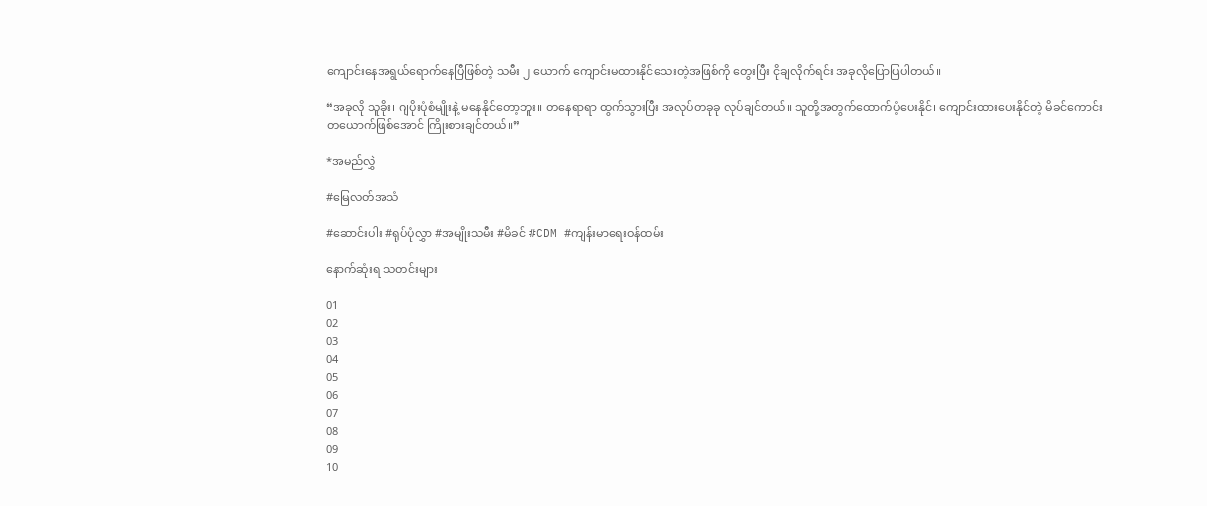ကျောင်းနေအရွယ်ရောက်နေပြီဖြစ်တဲ့ သမီး ၂ ယောက် ကျောင်းမထားနိုင်သေးတဲ့အဖြစ်ကို တွေးပြီး ငိုချလိုက်ရင်း အခုလိုပြောပြပါတယ်။

“အခုလို သူခိုး၊ ဂျပိုးပုံစံမျိုးနဲ့ မနေနိုင်တော့ဘူး။ တနေရာရာ ထွက်သွားပြီး အလုပ်တခုခု လုပ်ချင်တယ်။ သူတို့အတွက်ထောက်ပံ့ပေးနိုင်၊ ကျောင်းထားပေးနိုင်တဲ့ မိခင်ကောင်း တယောက်ဖြစ်အောင် ကြိုးစားချင်တယ်။”

*အမည်လွှဲ

#မြေလတ်အသံ

#ဆောင်းပါး #ရုပ်ပုံလွှာ #အမျိုးသမီး #မိခင် #CDM #ကျန်းမာရေးဝန်ထမ်း

နောက်ဆုံးရ သတင်းများ

01
02
03
04
05
06
07
08
09
10